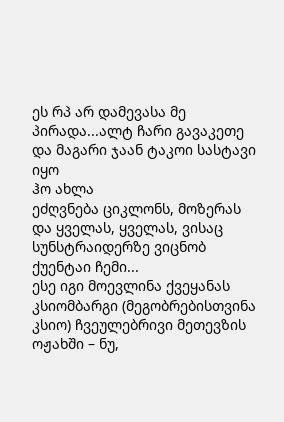ეს რპ არ დამევასა მე პირადა...ალტ ჩარი გავაკეთე და მაგარი ჯაან ტაკოი სასტავი იყო
ჰო ახლა
ეძღვნება ციკლონს, მოზერას და ყველას, ყველას, ვისაც სუნსტრაიდერზე ვიცნობ
ქუენტაი ჩემი...
ესე იგი მოევლინა ქვეყანას კსიომბარგი (მეგობრებისთვინა კსიო) ჩვეულებრივი მეთევზის ოჟახში – ნუ,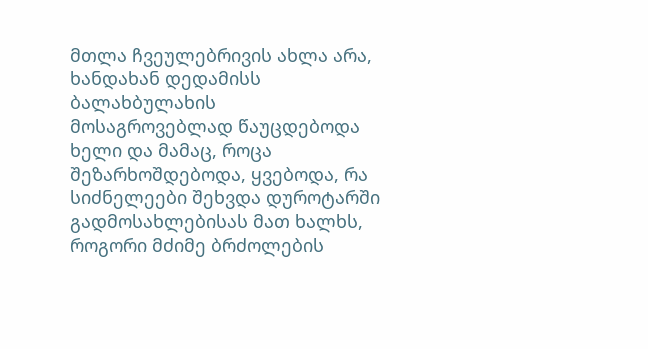მთლა ჩვეულებრივის ახლა არა, ხანდახან დედამისს ბალახბულახის მოსაგროვებლად წაუცდებოდა ხელი და მამაც, როცა შეზარხოშდებოდა, ყვებოდა, რა სიძნელეები შეხვდა დუროტარში გადმოსახლებისას მათ ხალხს, როგორი მძიმე ბრძოლების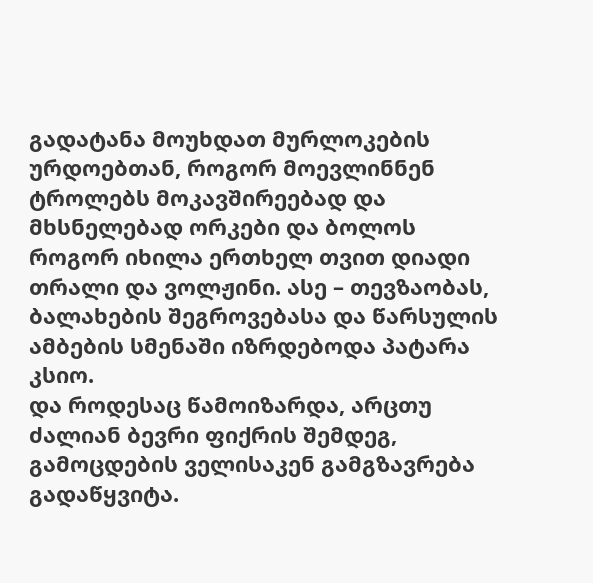გადატანა მოუხდათ მურლოკების ურდოებთან, როგორ მოევლინნენ ტროლებს მოკავშირეებად და მხსნელებად ორკები და ბოლოს როგორ იხილა ერთხელ თვით დიადი თრალი და ვოლჟინი. ასე – თევზაობას, ბალახების შეგროვებასა და წარსულის ამბების სმენაში იზრდებოდა პატარა კსიო.
და როდესაც წამოიზარდა, არცთუ ძალიან ბევრი ფიქრის შემდეგ, გამოცდების ველისაკენ გამგზავრება გადაწყვიტა.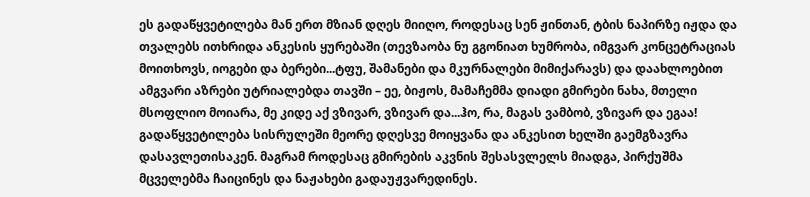ეს გადაწყვეტილება მან ერთ მზიან დღეს მიიღო, როდესაც სენ ჟინთან, ტბის ნაპირზე იჟდა და თვალებს ითხრიდა ანკესის ყურებაში (თევზაობა ნუ გგონიათ ხუმრობა, იმგვარ კონცეტრაციას მოითხოვს, იოგები და ბერები...ტფუ, შამანები და მკურნალები მიმიქარავს) და დაახლოებით ამგვარი აზრები უტრიალებდა თავში – ეე, ბიჟოს, მამაჩემმა დიადი გმირები ნახა, მთელი მსოფლიო მოიარა, მე კიდე აქ ვზივარ, ვზივარ და...ჰო, რა, მაგას ვამბობ, ვზივარ და ეგაა!
გადაწყვეტილება სისრულეში მეორე დღესვე მოიყვანა და ანკესით ხელში გაემგზავრა დასავლეთისაკენ. მაგრამ როდესაც გმირების აკვნის შესასვლელს მიადგა, პირქუშმა მცველებმა ჩაიცინეს და ნაჟახები გადაუჟვარედინეს.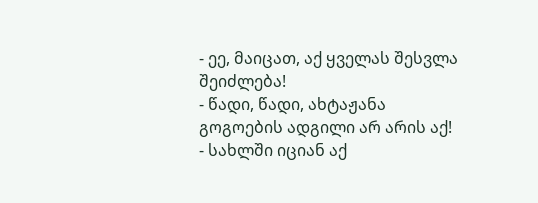- ეე, მაიცათ, აქ ყველას შესვლა შეიძლება!
- წადი, წადი, ახტაჟანა გოგოების ადგილი არ არის აქ!
- სახლში იციან აქ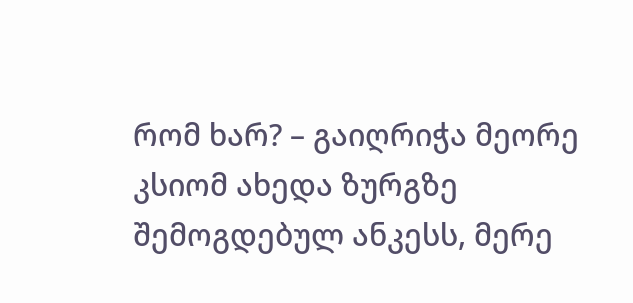რომ ხარ? – გაიღრიჭა მეორე
კსიომ ახედა ზურგზე შემოგდებულ ანკესს, მერე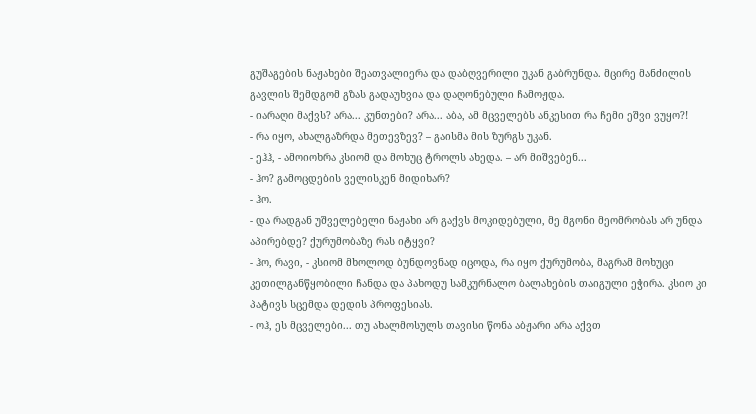გუშაგების ნაჟახები შეათვალიერა და დაბღვერილი უკან გაბრუნდა. მცირე მანძილის გავლის შემდგომ გზას გადაუხვია და დაღონებული ჩამოჟდა.
- იარაღი მაქვს? არა... კუნთები? არა... აბა, ამ მცველებს ანკესით რა ჩემი ეშვი ვუყო?!
- რა იყო, ახალგაზრდა მეთევზევ? – გაისმა მის ზურგს უკან.
- ეჰჰ, - ამოიოხრა კსიომ და მოხუც ტროლს ახედა. – არ მიშვებენ...
- ჰო? გამოცდების ველისკენ მიდიხარ?
- ჰო.
- და რადგან უშველებელი ნაჟახი არ გაქვს მოკიდებული, მე მგონი მეომრობას არ უნდა აპირებდე? ქურუმობაზე რას იტყვი?
- ჰო, რავი, - კსიომ მხოლოდ ბუნდოვნად იცოდა, რა იყო ქურუმობა, მაგრამ მოხუცი კეთილგანწყობილი ჩანდა და პახოდუ სამკურნალო ბალახების თაიგული ეჭირა. კსიო კი პატივს სცემდა დედის პროფესიას.
- ოჰ, ეს მცველები... თუ ახალმოსულს თავისი წონა აბჟარი არა აქვთ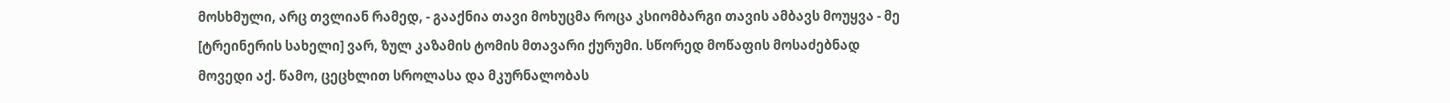მოსხმული, არც თვლიან რამედ, - გააქნია თავი მოხუცმა როცა კსიომბარგი თავის ამბავს მოუყვა - მე [ტრეინერის სახელი] ვარ, ზულ კაზამის ტომის მთავარი ქურუმი. სწორედ მოწაფის მოსაძებნად მოვედი აქ. წამო, ცეცხლით სროლასა და მკურნალობას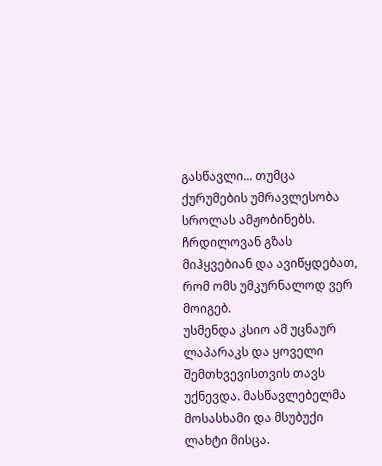გასწავლი... თუმცა ქურუმების უმრავლესობა სროლას ამჟობინებს. ჩრდილოვან გზას მიჰყვებიან და ავიწყდებათ, რომ ომს უმკურნალოდ ვერ მოიგებ.
უსმენდა კსიო ამ უცნაურ ლაპარაკს და ყოველი შემთხვევისთვის თავს უქნევდა. მასწავლებელმა მოსასხამი და მსუბუქი ლახტი მისცა.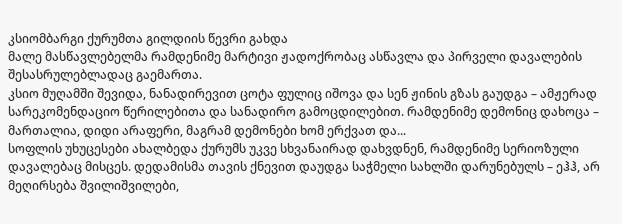კსიომბარგი ქურუმთა გილდიის წევრი გახდა
მალე მასწავლებელმა რამდენიმე მარტივი ჟადოქრობაც ასწავლა და პირველი დავალების შესასრულებლადაც გაემართა.
კსიო მუღამში შევიდა, ნანადირევით ცოტა ფულიც იშოვა და სენ ჟინის გზას გაუდგა – ამჟერად სარეკომენდაციო წერილებითა და სანადირო გამოცდილებით. რამდენიმე დემონიც დახოცა – მართალია, დიდი არაფერი, მაგრამ დემონები ხომ ერქვათ და...
სოფლის უხუცესები ახალბედა ქურუმს უკვე სხვანაირად დახვდნენ, რამდენიმე სერიოზული დავალებაც მისცეს. დედამისმა თავის ქნევით დაუდგა საჭმელი სახლში დარუნებულს – ეჰჰ, არ მეღირსება შვილიშვილები,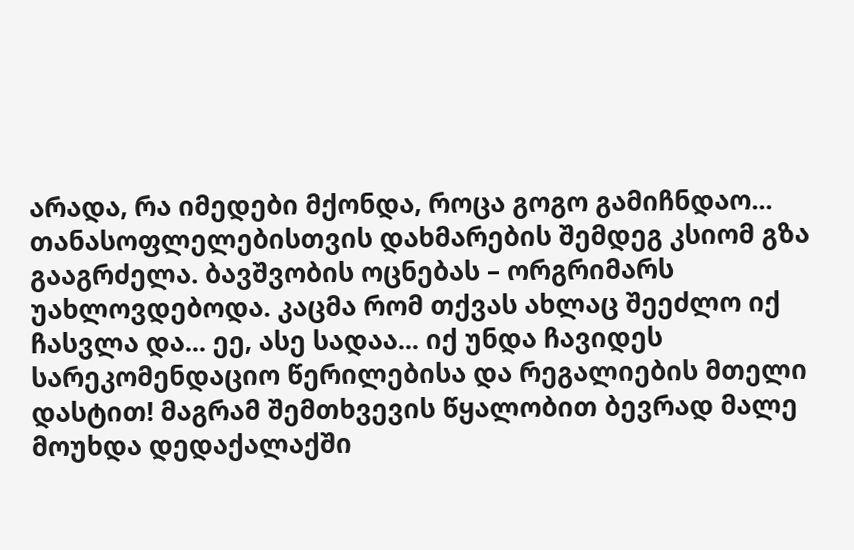არადა, რა იმედები მქონდა, როცა გოგო გამიჩნდაო...
თანასოფლელებისთვის დახმარების შემდეგ კსიომ გზა გააგრძელა. ბავშვობის ოცნებას – ორგრიმარს უახლოვდებოდა. კაცმა რომ თქვას ახლაც შეეძლო იქ ჩასვლა და... ეე, ასე სადაა... იქ უნდა ჩავიდეს სარეკომენდაციო წერილებისა და რეგალიების მთელი დასტით! მაგრამ შემთხვევის წყალობით ბევრად მალე მოუხდა დედაქალაქში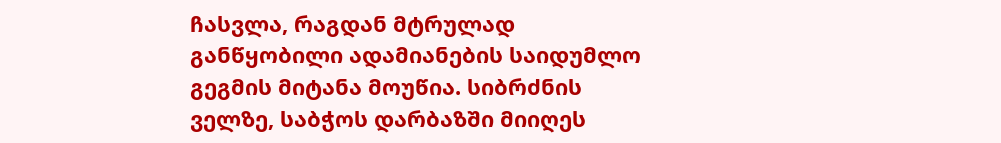ჩასვლა, რაგდან მტრულად განწყობილი ადამიანების საიდუმლო გეგმის მიტანა მოუწია. სიბრძნის ველზე, საბჭოს დარბაზში მიიღეს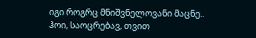იგი როგრც მნიშვნელოვანი მაცნე..
ჰოი, საოცრებავ, თვით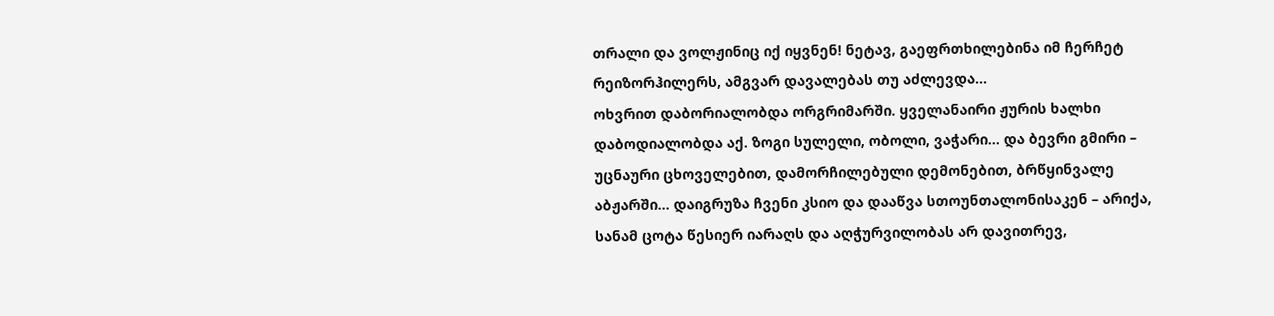თრალი და ვოლჟინიც იქ იყვნენ! ნეტავ, გაეფრთხილებინა იმ ჩერჩეტ რეიზორჰილერს, ამგვარ დავალებას თუ აძლევდა...
ოხვრით დაბორიალობდა ორგრიმარში. ყველანაირი ჟურის ხალხი დაბოდიალობდა აქ. ზოგი სულელი, ობოლი, ვაჭარი... და ბევრი გმირი – უცნაური ცხოველებით, დამორჩილებული დემონებით, ბრწყინვალე აბჟარში... დაიგრუზა ჩვენი კსიო და დააწვა სთოუნთალონისაკენ – არიქა, სანამ ცოტა წესიერ იარაღს და აღჭურვილობას არ დავითრევ,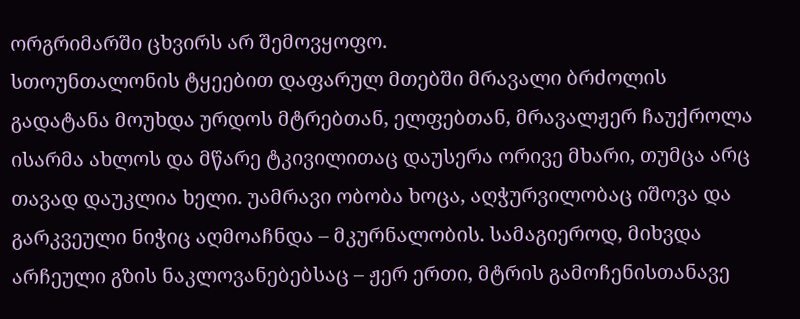ორგრიმარში ცხვირს არ შემოვყოფო.
სთოუნთალონის ტყეებით დაფარულ მთებში მრავალი ბრძოლის გადატანა მოუხდა ურდოს მტრებთან, ელფებთან, მრავალჟერ ჩაუქროლა ისარმა ახლოს და მწარე ტკივილითაც დაუსერა ორივე მხარი, თუმცა არც თავად დაუკლია ხელი. უამრავი ობობა ხოცა, აღჭურვილობაც იშოვა და გარკვეული ნიჭიც აღმოაჩნდა – მკურნალობის. სამაგიეროდ, მიხვდა არჩეული გზის ნაკლოვანებებსაც – ჟერ ერთი, მტრის გამოჩენისთანავე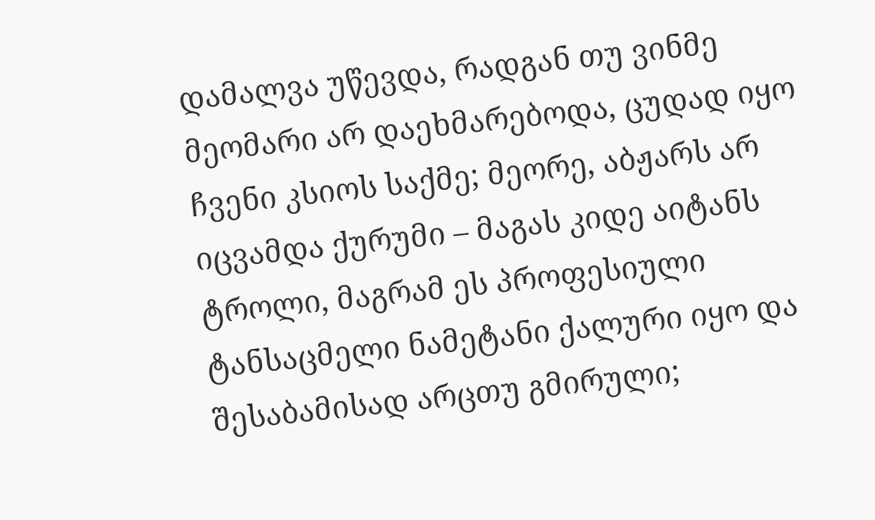დამალვა უწევდა, რადგან თუ ვინმე მეომარი არ დაეხმარებოდა, ცუდად იყო ჩვენი კსიოს საქმე; მეორე, აბჟარს არ იცვამდა ქურუმი – მაგას კიდე აიტანს ტროლი, მაგრამ ეს პროფესიული ტანსაცმელი ნამეტანი ქალური იყო და შესაბამისად არცთუ გმირული;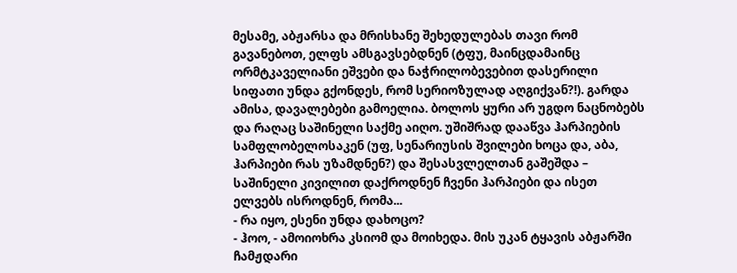მესამე, აბჟარსა და მრისხანე შეხედულებას თავი რომ გავანებოთ, ელფს ამსგავსებდნენ (ტფუ, მაინცდამაინც ორმტკაველიანი ეშვები და ნაჭრილობევებით დასერილი სიფათი უნდა გქონდეს, რომ სერიოზულად აღგიქვან?!). გარდა ამისა, დავალებები გამოელია. ბოლოს ყური არ უგდო ნაცნობებს და რაღაც საშინელი საქმე აიღო. უშიშრად დააწვა ჰარპიების სამფლობელოსაკენ (უფ, სენარიუსის შვილები ხოცა და, აბა, ჰარპიები რას უზამდნენ?) და შესასვლელთან გაშეშდა – საშინელი კივილით დაქროდნენ ჩვენი ჰარპიები და ისეთ ელვებს ისროდნენ, რომა...
- რა იყო, ესენი უნდა დახოცო?
- ჰოო, - ამოიოხრა კსიომ და მოიხედა. მის უკან ტყავის აბჟარში ჩამჟდარი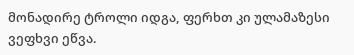მონადირე ტროლი იდგა, ფერხთ კი ულამაზესი ვეფხვი ეწვა.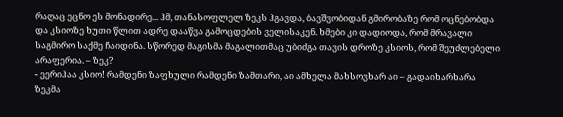რაღაც ეცნო ეს მონადირე... ჰმ, თანასოფლელ ზეკს ჰგავდა, ბავშვობიდან გმირობაზე რომ ოცნებობდა და კსიოზე ხუთი წლით ადრე დააწვა გამოცდების ველისაკენ. ხმები კი დადიოდა, რომ მრავალი საგმირო საქმე ჩაიდინა. სწორედ მაგისმა მაგალითმაც უბიძგა თავის დროზე კსიოს, რომ შეუძლებელი არაფერია. – ზეკ?
- ეერიჰაა კსიო! რამდენი ზაფხული რამდენი ზამთარი, აი ამხელა მახსოვხარ აი – გადაიხარხარა ზეკმა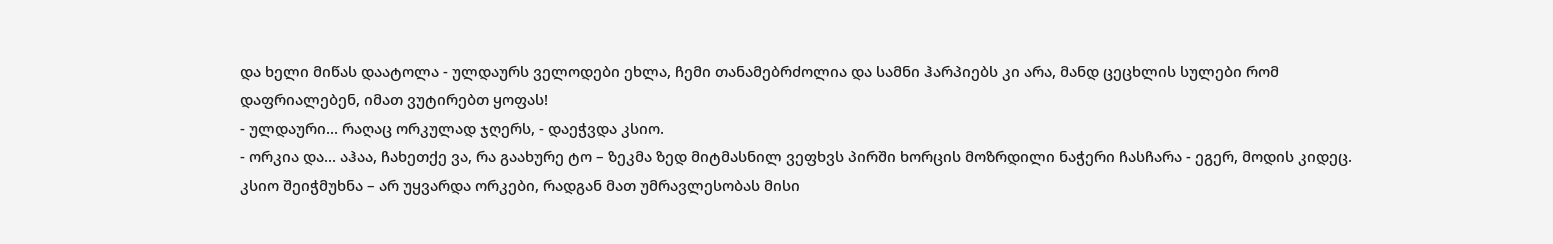და ხელი მიწას დაატოლა - ულდაურს ველოდები ეხლა, ჩემი თანამებრძოლია და სამნი ჰარპიებს კი არა, მანდ ცეცხლის სულები რომ დაფრიალებენ, იმათ ვუტირებთ ყოფას!
- ულდაური... რაღაც ორკულად ჯღერს, - დაეჭვდა კსიო.
- ორკია და... აჰაა, ჩახეთქე ვა, რა გაახურე ტო – ზეკმა ზედ მიტმასნილ ვეფხვს პირში ხორცის მოზრდილი ნაჭერი ჩასჩარა - ეგერ, მოდის კიდეც.
კსიო შეიჭმუხნა – არ უყვარდა ორკები, რადგან მათ უმრავლესობას მისი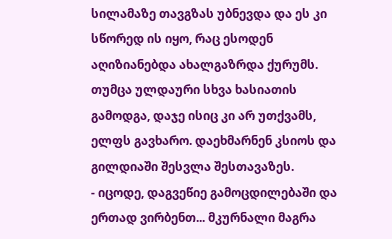სილამაზე თავგზას უბნევდა და ეს კი სწორედ ის იყო, რაც ესოდენ აღიზიანებდა ახალგაზრდა ქურუმს.
თუმცა ულდაური სხვა ხასიათის გამოდგა, დაჯე ისიც კი არ უთქვამს, ელფს გავხარო. დაეხმარნენ კსიოს და გილდიაში შესვლა შესთავაზეს.
- იცოდე, დაგვეწიე გამოცდილებაში და ერთად ვირბენთ... მკურნალი მაგრა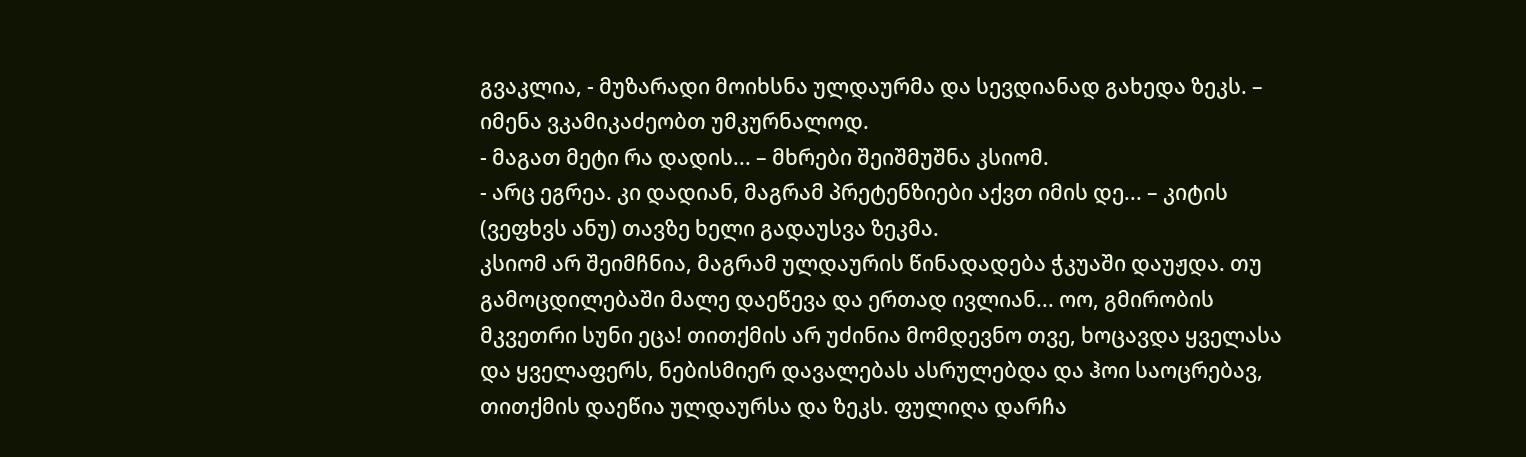გვაკლია, - მუზარადი მოიხსნა ულდაურმა და სევდიანად გახედა ზეკს. – იმენა ვკამიკაძეობთ უმკურნალოდ.
- მაგათ მეტი რა დადის... – მხრები შეიშმუშნა კსიომ.
- არც ეგრეა. კი დადიან, მაგრამ პრეტენზიები აქვთ იმის დე... – კიტის (ვეფხვს ანუ) თავზე ხელი გადაუსვა ზეკმა.
კსიომ არ შეიმჩნია, მაგრამ ულდაურის წინადადება ჭკუაში დაუჟდა. თუ გამოცდილებაში მალე დაეწევა და ერთად ივლიან... ოო, გმირობის მკვეთრი სუნი ეცა! თითქმის არ უძინია მომდევნო თვე, ხოცავდა ყველასა და ყველაფერს, ნებისმიერ დავალებას ასრულებდა და ჰოი საოცრებავ, თითქმის დაეწია ულდაურსა და ზეკს. ფულიღა დარჩა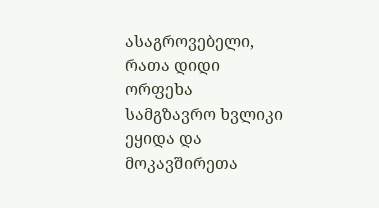ასაგროვებელი, რათა დიდი ორფეხა სამგზავრო ხვლიკი ეყიდა და მოკავშირეთა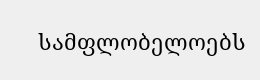სამფლობელოებს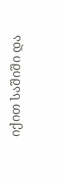იქით საშიში და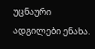უცნაური ადგილები ენახა.